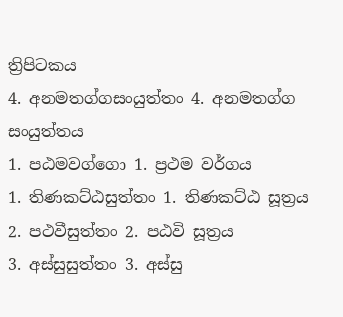ත්‍රිපිටකය
4. අනමතග්ගසංයුත්තං 4. අනමතග්ග සංයුත්තය
1. පඨමවග්ගො 1. ප්‍රථම වර්ගය
1. තිණකට්ඨසුත්තං 1. තිණකට්ඨ සූත්‍රය
2. පථවීසුත්තං 2. පඨවි සූත්‍රය
3. අස්සුසුත්තං 3. අස්සු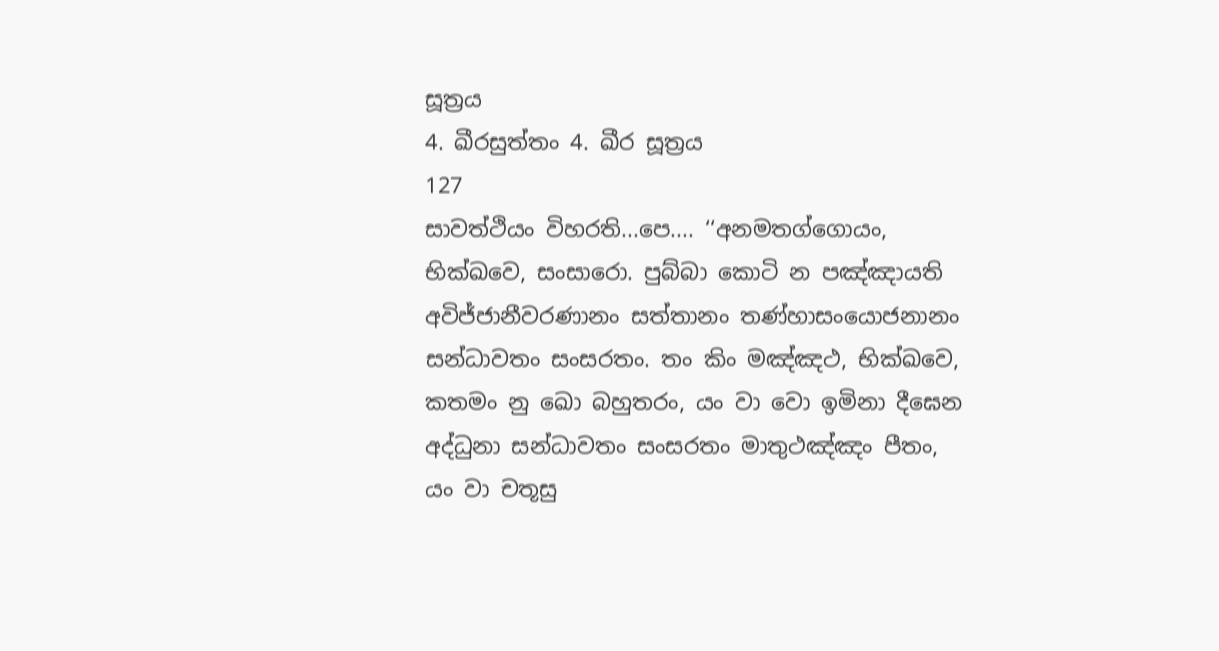සූත්‍රය
4. ඛීරසුත්තං 4. ඛීර සූත්‍රය
127
සාවත්ථියං විහරති...පෙ.... ‘‘අනමතග්ගොයං, භික්ඛවෙ, සංසාරො. පුබ්බා කොටි න පඤ්ඤායති අවිජ්ජානීවරණානං සත්තානං තණ්හාසංයොජනානං සන්ධාවතං සංසරතං. තං කිං මඤ්ඤථ, භික්ඛවෙ, කතමං නු ඛො බහුතරං, යං වා වො ඉමිනා දීඝෙන අද්ධුනා සන්ධාවතං සංසරතං මාතුථඤ්ඤං පීතං, යං වා චතූසු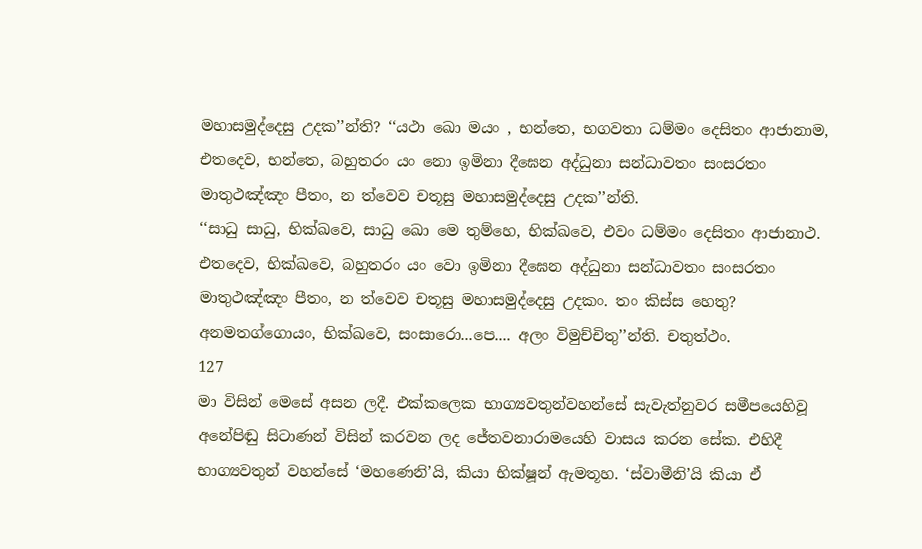මහාසමුද්දෙසු උදක’’න්ති? ‘‘යථා ඛො මයං , භන්තෙ, භගවතා ධම්මං දෙසිතං ආජානාම, එතදෙව, භන්තෙ, බහුතරං යං නො ඉමිනා දීඝෙන අද්ධුනා සන්ධාවතං සංසරතං මාතුථඤ්ඤං පීතං, න ත්වෙව චතූසු මහාසමුද්දෙසු උදක’’න්ති.
‘‘සාධු සාධු, භික්ඛවෙ, සාධු ඛො මෙ තුම්හෙ, භික්ඛවෙ, එවං ධම්මං දෙසිතං ආජානාථ. එතදෙව, භික්ඛවෙ, බහුතරං යං වො ඉමිනා දීඝෙන අද්ධුනා සන්ධාවතං සංසරතං මාතුථඤ්ඤං පීතං, න ත්වෙව චතූසු මහාසමුද්දෙසු උදකං. තං කිස්ස හෙතු? අනමතග්ගොයං, භික්ඛවෙ, සංසාරො...පෙ.... අලං විමුච්චිතු’’න්ති. චතුත්ථං.
127
මා විසින් මෙසේ අසන ලදී. එක්කලෙක භාග්‍යවතුන්වහන්සේ සැවැත්නුවර සමීපයෙහිවූ අනේපිඬු සිටාණන් විසින් කරවන ලද ජේතවනාරාමයෙහි වාසය කරන සේක. එහිදී භාග්‍යවතුන් වහන්සේ ‘මහණෙනි’යි, කියා භික්ෂූන් ඇමතූහ. ‘ස්වාමීනි’යි කියා ඒ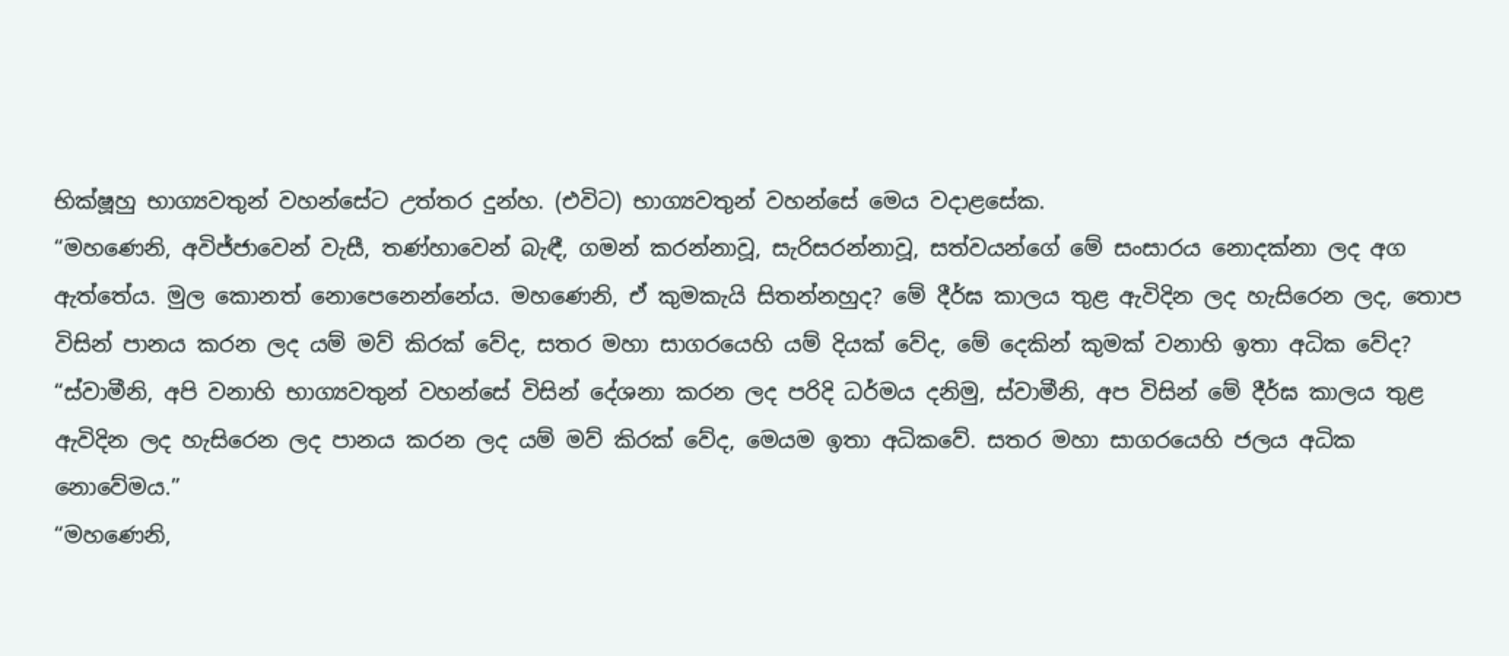භික්ෂූහු භාග්‍යවතුන් වහන්සේට උත්තර දුන්හ. (එවිට) භාග්‍යවතුන් වහන්සේ මෙය වදාළසේක.
“මහණෙනි, අවිජ්ජාවෙන් වැසී, තණ්හාවෙන් බැඳී, ගමන් කරන්නාවූ, සැරිසරන්නාවූ, සත්වයන්ගේ මේ සංසාරය නොදක්නා ලද අග ඇත්තේය. මුල කොනත් නොපෙනෙන්නේය. මහණෙනි, ඒ කුමකැයි සිතන්නහුද? මේ දීර්ඝ කාලය තුළ ඇවිදින ලද හැසිරෙන ලද, තොප විසින් පානය කරන ලද යම් මව් කිරක් වේද, සතර මහා සාගරයෙහි යම් දියක් වේද, මේ දෙකින් කුමක් වනාහි ඉතා අධික වේද?
“ස්වාමීනි, අපි වනාහි භාග්‍යවතුන් වහන්සේ විසින් දේශනා කරන ලද පරිදි ධර්මය දනිමු, ස්වාමීනි, අප විසින් මේ දීර්ඝ කාලය තුළ ඇවිදින ලද හැසිරෙන ලද පානය කරන ලද යම් මව් කිරක් වේද, මෙයම ඉතා අධිකවේ. සතර මහා සාගරයෙහි ජලය අධික නොවේමය.”
“මහණෙනි,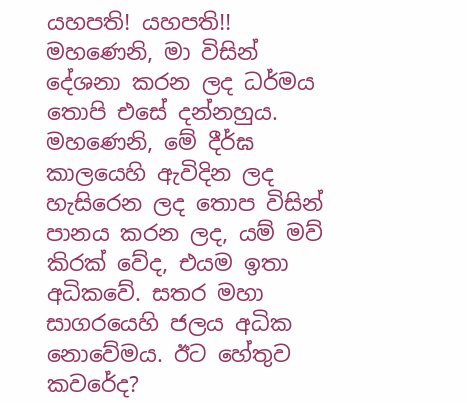යහපති! යහපති!! මහණෙනි, මා විසින් දේශනා කරන ලද ධර්මය තොපි එසේ දන්නහුය. මහණෙනි, මේ දීර්ඝ කාලයෙහි ඇවිදින ලද හැසිරෙන ලද තොප විසින් පානය කරන ලද, යම් මව් කිරක් වේද, එයම ඉතා අධිකවේ. සතර මහා සාගරයෙහි ජලය අධික නොවේමය. ඊට හේතුව කවරේද?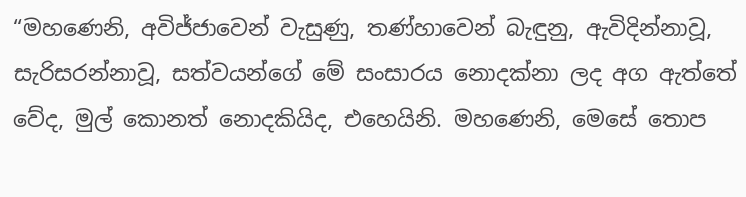“මහණෙනි, අවිජ්ජාවෙන් වැසුණු, තණ්හාවෙන් බැඳුනු, ඇවිදින්නාවූ, සැරිසරන්නාවූ, සත්වයන්ගේ මේ සංසාරය නොදක්නා ලද අග ඇත්තේ වේද, මුල් කොනත් නොදකියිද, එහෙයිනි. මහණෙනි, මෙසේ තොප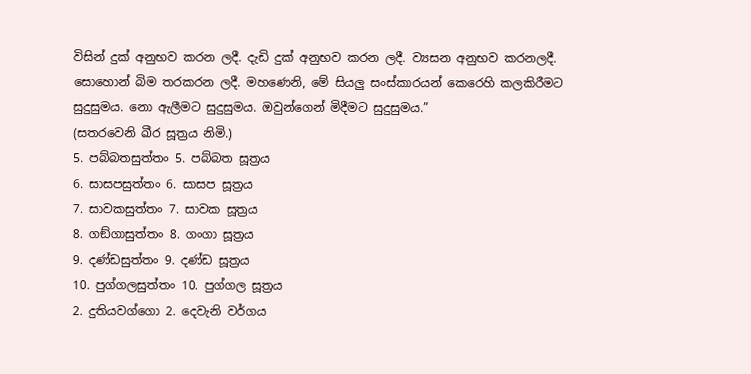විසින් දුක් අනුභව කරන ලදී. දැඩි දුක් අනුභව කරන ලදී. ව්‍යසන අනුභව කරනලදී. සොහොන් බිම තරකරන ලදී. මහණෙනි, මේ සියලු සංස්කාරයන් කෙරෙහි කලකිරීමට සුදුසුමය. නො ඇලීමට සුදුසුමය. ඔවුන්ගෙන් මිදීමට සුදුසුමය.”
(සතරවෙනි ඛීර සූත්‍රය නිමි.)
5. පබ්බතසුත්තං 5. පබ්බත සූත්‍රය
6. සාසපසුත්තං 6. සාසප සූත්‍රය
7. සාවකසුත්තං 7. සාවක සූත්‍රය
8. ගඞ්ගාසුත්තං 8. ගංගා සූත්‍රය
9. දණ්ඩසුත්තං 9. දණ්ඩ සූත්‍රය
10. පුග්ගලසුත්තං 10. පුග්ගල සූත්‍රය
2. දුතියවග්ගො 2. දෙවැනි වර්ගය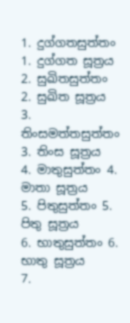1. දුග්ගතසුත්තං 1. දුග්ගත සූත්‍රය
2. සුඛිතසුත්තං 2. සුඛිත සූත්‍රය
3. තිංසමත්තසුත්තං 3. තිංස සූත්‍රය
4. මාතුසුත්තං 4. මාතා සූත්‍රය
5. පිතුසුත්තං 5. පිතු සූත්‍රය
6. භාතුසුත්තං 6. භාතු සූත්‍රය
7.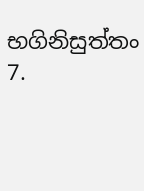භගිනිසුත්තං 7.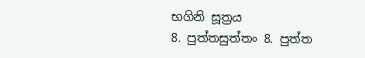භගිනි සූත්‍රය
8. පුත්තසුත්තං 8. පුත්ත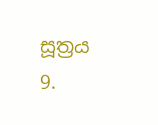සූත්‍රය
9.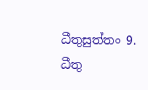ධීතුසුත්තං 9. ධීතු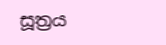සූත්‍රය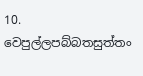10. වෙපුල්ලපබ්බතසුත්තං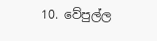10. වේපුල්ල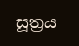සූත්‍රය